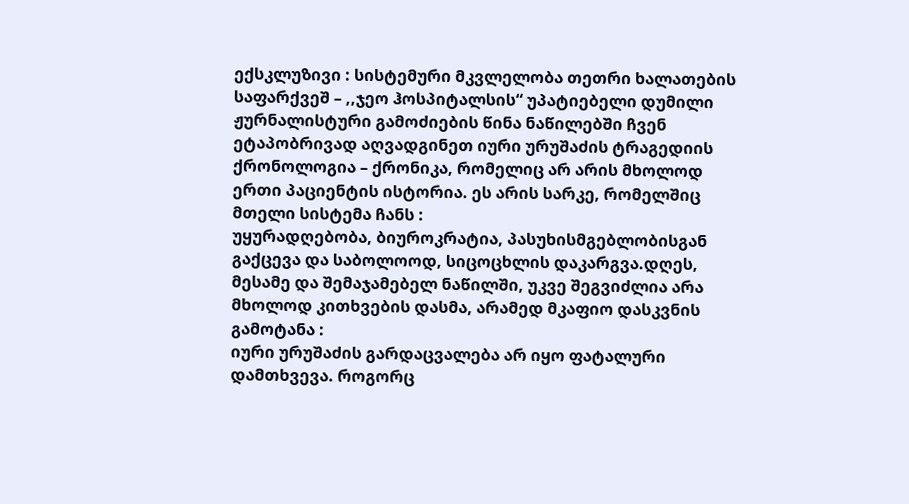ექსკლუზივი : სისტემური მკვლელობა თეთრი ხალათების საფარქვეშ – ,,ჯეო ჰოსპიტალსის“ უპატიებელი დუმილი
ჟურნალისტური გამოძიების წინა ნაწილებში ჩვენ ეტაპობრივად აღვადგინეთ იური ურუშაძის ტრაგედიის ქრონოლოგია – ქრონიკა, რომელიც არ არის მხოლოდ ერთი პაციენტის ისტორია. ეს არის სარკე, რომელშიც მთელი სისტემა ჩანს :
უყურადღებობა, ბიუროკრატია, პასუხისმგებლობისგან გაქცევა და საბოლოოდ, სიცოცხლის დაკარგვა.დღეს, მესამე და შემაჯამებელ ნაწილში, უკვე შეგვიძლია არა მხოლოდ კითხვების დასმა, არამედ მკაფიო დასკვნის გამოტანა :
იური ურუშაძის გარდაცვალება არ იყო ფატალური დამთხვევა. როგორც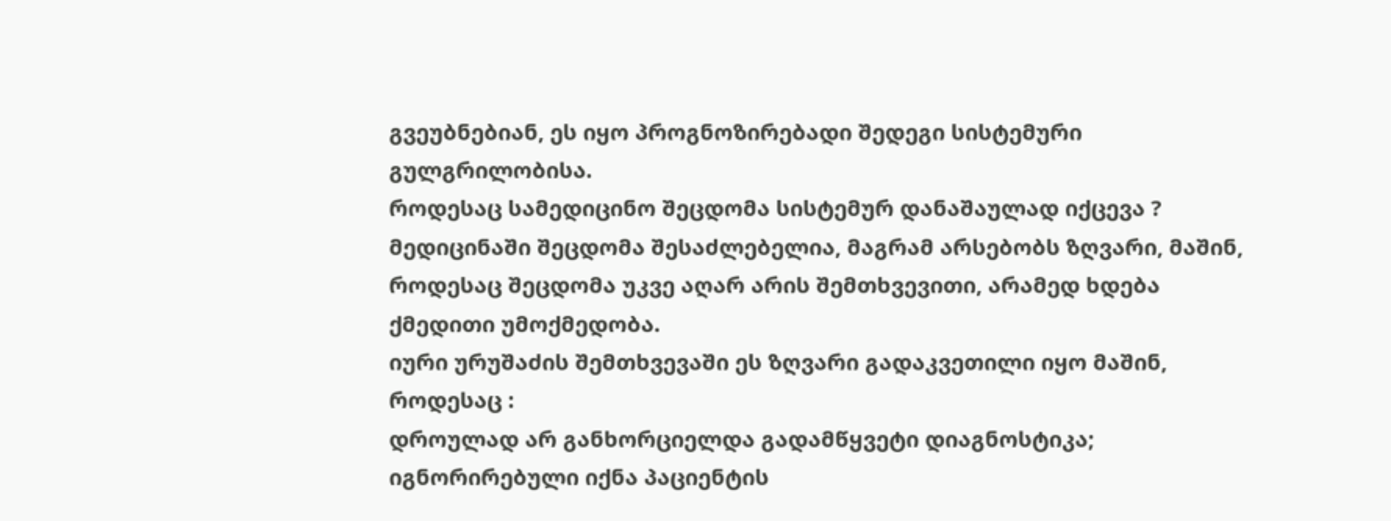გვეუბნებიან, ეს იყო პროგნოზირებადი შედეგი სისტემური გულგრილობისა.
როდესაც სამედიცინო შეცდომა სისტემურ დანაშაულად იქცევა ?
მედიცინაში შეცდომა შესაძლებელია, მაგრამ არსებობს ზღვარი, მაშინ, როდესაც შეცდომა უკვე აღარ არის შემთხვევითი, არამედ ხდება ქმედითი უმოქმედობა.
იური ურუშაძის შემთხვევაში ეს ზღვარი გადაკვეთილი იყო მაშინ, როდესაც :
დროულად არ განხორციელდა გადამწყვეტი დიაგნოსტიკა;
იგნორირებული იქნა პაციენტის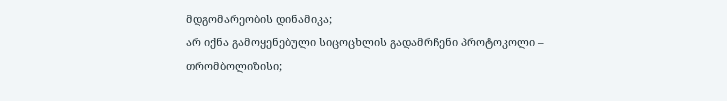მდგომარეობის დინამიკა;
არ იქნა გამოყენებული სიცოცხლის გადამრჩენი პროტოკოლი – თრომბოლიზისი;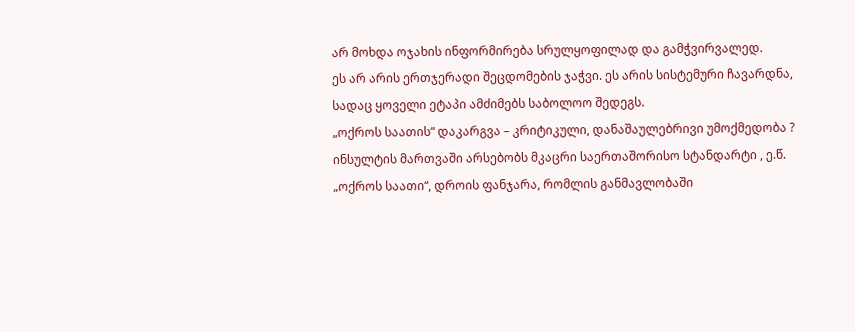არ მოხდა ოჯახის ინფორმირება სრულყოფილად და გამჭვირვალედ.
ეს არ არის ერთჯერადი შეცდომების ჯაჭვი. ეს არის სისტემური ჩავარდნა, სადაც ყოველი ეტაპი ამძიმებს საბოლოო შედეგს.
„ოქროს საათის“ დაკარგვა – კრიტიკული, დანაშაულებრივი უმოქმედობა ?
ინსულტის მართვაში არსებობს მკაცრი საერთაშორისო სტანდარტი , ე.წ. „ოქროს საათი“, დროის ფანჯარა, რომლის განმავლობაში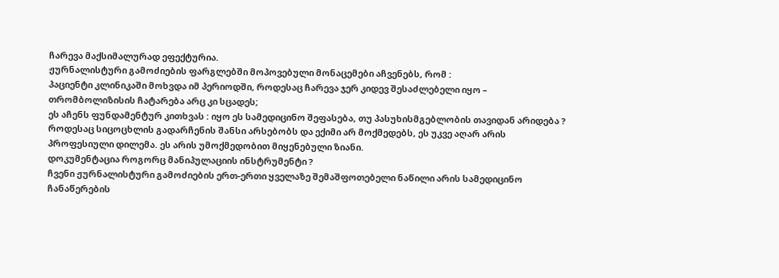ჩარევა მაქსიმალურად ეფექტურია.
ჟურნალისტური გამოძიების ფარგლებში მოპოვებული მონაცემები აჩვენებს, რომ :
პაციენტი კლინიკაში მოხვდა იმ პერიოდში, როდესაც ჩარევა ჯერ კიდევ შესაძლებელი იყო – თრომბოლიზისის ჩატარება არც კი სცადეს;
ეს აჩენს ფუნდამენტურ კითხვას : იყო ეს სამედიცინო შეფასება, თუ პასუხისმგებლობის თავიდან არიდება ?
როდესაც სიცოცხლის გადარჩენის შანსი არსებობს და ექიმი არ მოქმედებს, ეს უკვე აღარ არის პროფესიული დილემა. ეს არის უმოქმედობით მიყენებული ზიანი.
დოკუმენტაცია როგორც მანიპულაციის ინსტრუმენტი ?
ჩვენი ჟურნალისტური გამოძიების ერთ-ერთი ყველაზე შემაშფოთებელი ნაწილი არის სამედიცინო ჩანაწერების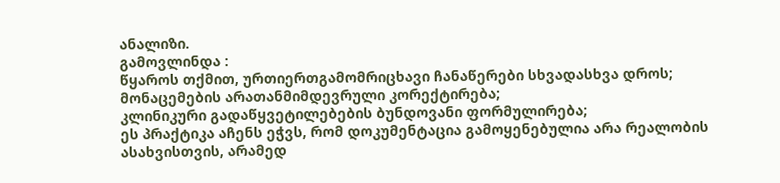ანალიზი.
გამოვლინდა :
წყაროს თქმით, ურთიერთგამომრიცხავი ჩანაწერები სხვადასხვა დროს;
მონაცემების არათანმიმდევრული კორექტირება;
კლინიკური გადაწყვეტილებების ბუნდოვანი ფორმულირება;
ეს პრაქტიკა აჩენს ეჭვს, რომ დოკუმენტაცია გამოყენებულია არა რეალობის ასახვისთვის, არამედ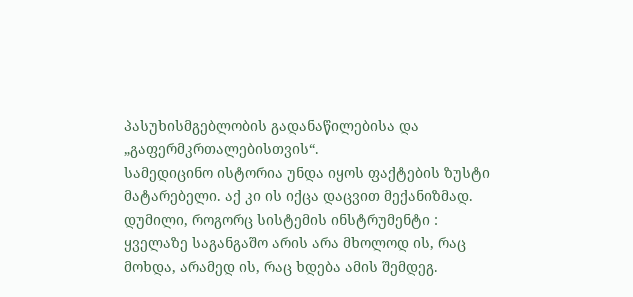პასუხისმგებლობის გადანაწილებისა და „გაფერმკრთალებისთვის“.
სამედიცინო ისტორია უნდა იყოს ფაქტების ზუსტი მატარებელი. აქ კი ის იქცა დაცვით მექანიზმად.
დუმილი, როგორც სისტემის ინსტრუმენტი :
ყველაზე საგანგაშო არის არა მხოლოდ ის, რაც მოხდა, არამედ ის, რაც ხდება ამის შემდეგ.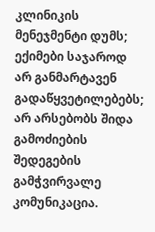კლინიკის მენეჯმენტი დუმს;
ექიმები საჯაროდ არ განმარტავენ გადაწყვეტილებებს;
არ არსებობს შიდა გამოძიების შედეგების გამჭვირვალე კომუნიკაცია.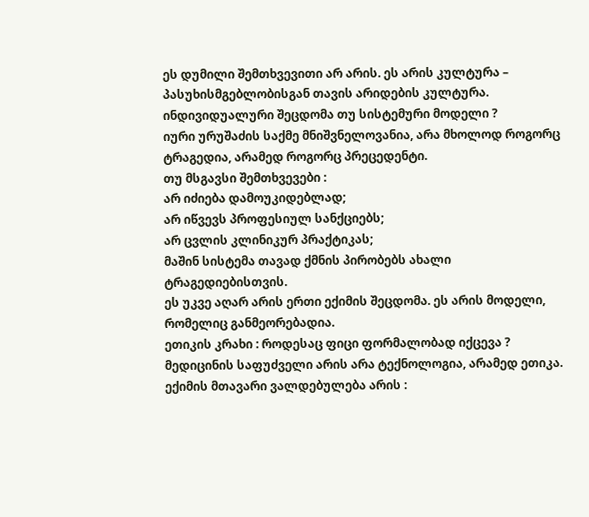ეს დუმილი შემთხვევითი არ არის. ეს არის კულტურა – პასუხისმგებლობისგან თავის არიდების კულტურა.
ინდივიდუალური შეცდომა თუ სისტემური მოდელი ?
იური ურუშაძის საქმე მნიშვნელოვანია, არა მხოლოდ როგორც ტრაგედია, არამედ როგორც პრეცედენტი.
თუ მსგავსი შემთხვევები :
არ იძიება დამოუკიდებლად;
არ იწვევს პროფესიულ სანქციებს;
არ ცვლის კლინიკურ პრაქტიკას;
მაშინ სისტემა თავად ქმნის პირობებს ახალი ტრაგედიებისთვის.
ეს უკვე აღარ არის ერთი ექიმის შეცდომა. ეს არის მოდელი, რომელიც განმეორებადია.
ეთიკის კრახი : როდესაც ფიცი ფორმალობად იქცევა ?
მედიცინის საფუძველი არის არა ტექნოლოგია, არამედ ეთიკა.
ექიმის მთავარი ვალდებულება არის :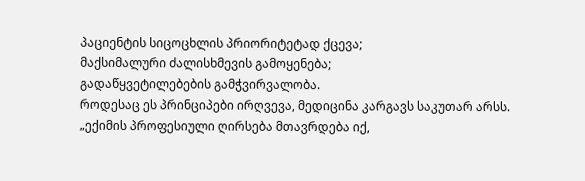პაციენტის სიცოცხლის პრიორიტეტად ქცევა;
მაქსიმალური ძალისხმევის გამოყენება;
გადაწყვეტილებების გამჭვირვალობა.
როდესაც ეს პრინციპები ირღვევა, მედიცინა კარგავს საკუთარ არსს.
„ექიმის პროფესიული ღირსება მთავრდება იქ,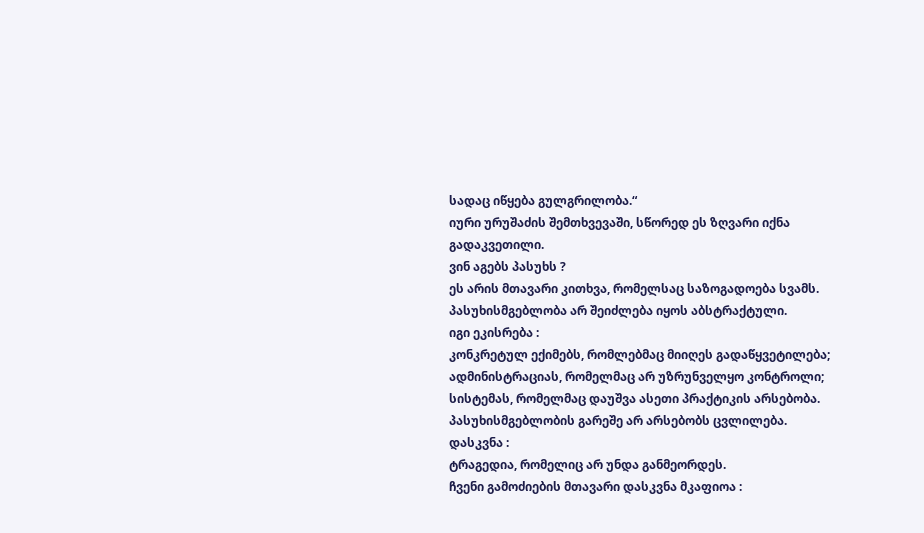სადაც იწყება გულგრილობა.“
იური ურუშაძის შემთხვევაში, სწორედ ეს ზღვარი იქნა გადაკვეთილი.
ვინ აგებს პასუხს ?
ეს არის მთავარი კითხვა, რომელსაც საზოგადოება სვამს. პასუხისმგებლობა არ შეიძლება იყოს აბსტრაქტული.
იგი ეკისრება :
კონკრეტულ ექიმებს, რომლებმაც მიიღეს გადაწყვეტილება;
ადმინისტრაციას, რომელმაც არ უზრუნველყო კონტროლი;
სისტემას, რომელმაც დაუშვა ასეთი პრაქტიკის არსებობა.
პასუხისმგებლობის გარეშე არ არსებობს ცვლილება.
დასკვნა :
ტრაგედია, რომელიც არ უნდა განმეორდეს.
ჩვენი გამოძიების მთავარი დასკვნა მკაფიოა :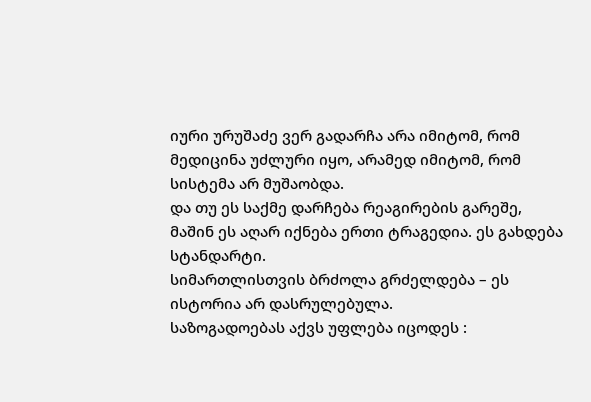იური ურუშაძე ვერ გადარჩა არა იმიტომ, რომ მედიცინა უძლური იყო, არამედ იმიტომ, რომ სისტემა არ მუშაობდა.
და თუ ეს საქმე დარჩება რეაგირების გარეშე, მაშინ ეს აღარ იქნება ერთი ტრაგედია. ეს გახდება სტანდარტი.
სიმართლისთვის ბრძოლა გრძელდება – ეს ისტორია არ დასრულებულა.
საზოგადოებას აქვს უფლება იცოდეს :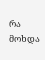რა მოხდა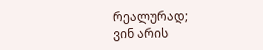რეალურად;
ვინ არის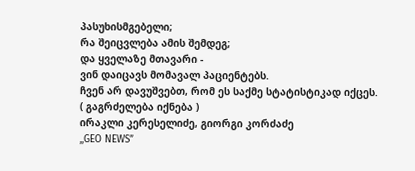პასუხისმგებელი;
რა შეიცვლება ამის შემდეგ;
და ყველაზე მთავარი -
ვინ დაიცავს მომავალ პაციენტებს.
ჩვენ არ დავუშვებთ, რომ ეს საქმე სტატისტიკად იქცეს.
( გაგრძელება იქნება )
ირაკლი კერესელიძე, გიორგი კორძაძე
,,GEO NEWS”